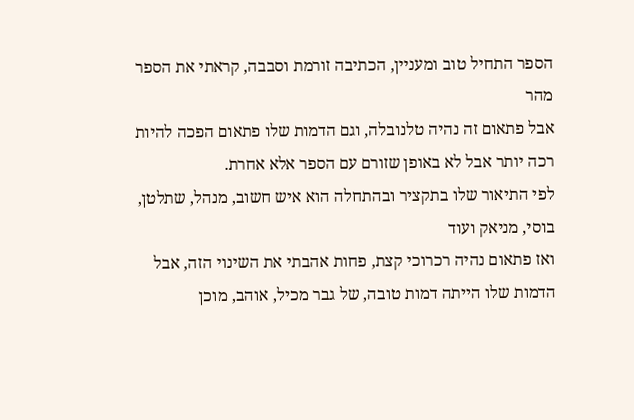הספר התחיל טוב ומעניין, הכתיבה זורמת וסבבה, קראתי את הספר מהר
אבל פתאום זה נהיה טלנובלה, וגם הדמות שלו פתאום הפכה להיות רכה יותר אבל לא באופן שזורם עם הספר אלא אחרת.
לפי התיאור שלו בתקציר ובהתחלה הוא איש חשוב, מנהל, שתלטן, בוסי, מניאק ועוד
ואז פתאום נהיה רכרוכי קצת, פחות אהבתי את השינוי הזה, אבל הדמות שלו הייתה דמות טובה, של גבר מכיל, אוהב, מוכן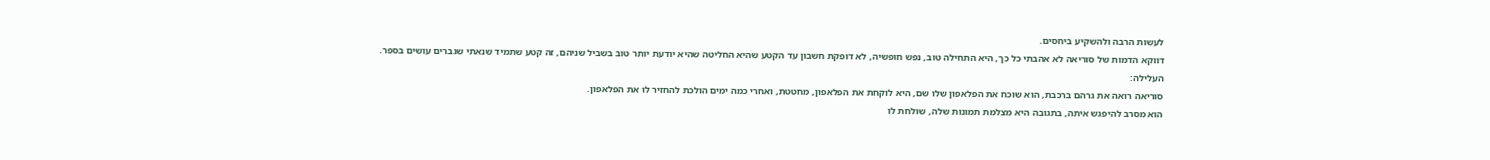לעשות הרבה ולהשקיע ביחסים.
דווקא הדמות של סוריאה לא אהבתי כל כך, היא התחילה טוב, נפש חופשיה, לא דופקת חשבון עד הקטע שהיא החליטה שהיא יודעת יותר טוב בשביל שניהם, זה קטע שתמיד שנאתי שגברים עושים בספר.
העלילה:
סוריאה רואה את גרהם ברכבת, הוא שוכח את הפלאפון שלו שם, היא לוקחת את הפלאפון, מחטטת, ואחרי כמה ימים הולכת להחזיר לו את הפלאפון.
הוא מסרב להיפגש איתה, בתגובה היא מצלמת תמונות שלה, שולחת לו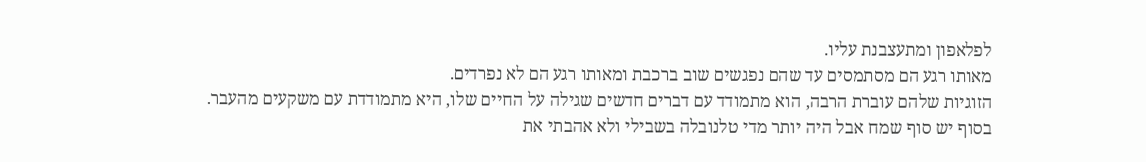לפלאפון ומתעצבנת עליו.
מאותו רגע הם מסתמסים עד שהם נפגשים שוב ברכבת ומאותו רגע הם לא נפרדים.
הזוגיות שלהם עוברת הרבה, הוא מתמודד עם דברים חדשים שגילה על החיים שלו, היא מתמודדת עם משקעים מהעבר.
בסוף יש סוף שמח אבל היה יותר מדי טלנובלה בשבילי ולא אהבתי את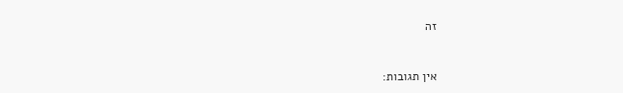זה


אין תגובות: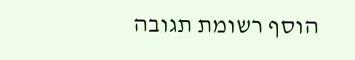הוסף רשומת תגובה